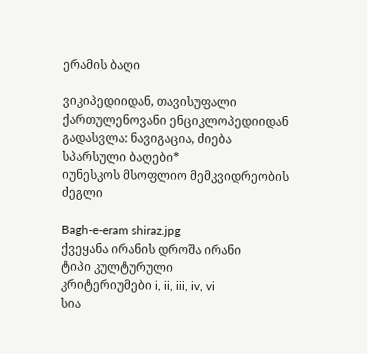ერამის ბაღი

ვიკიპედიიდან, თავისუფალი ქართულენოვანი ენციკლოპედიიდან
გადასვლა: ნავიგაცია, ძიება
სპარსული ბაღები*
იუნესკოს მსოფლიო მემკვიდრეობის ძეგლი

Bagh-e-eram shiraz.jpg
ქვეყანა ირანის დროშა ირანი
ტიპი კულტურული
კრიტერიუმები i, ii, iii, iv, vi
სია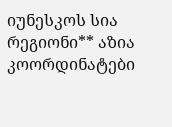იუნესკოს სია
რეგიონი** აზია
კოორდინატები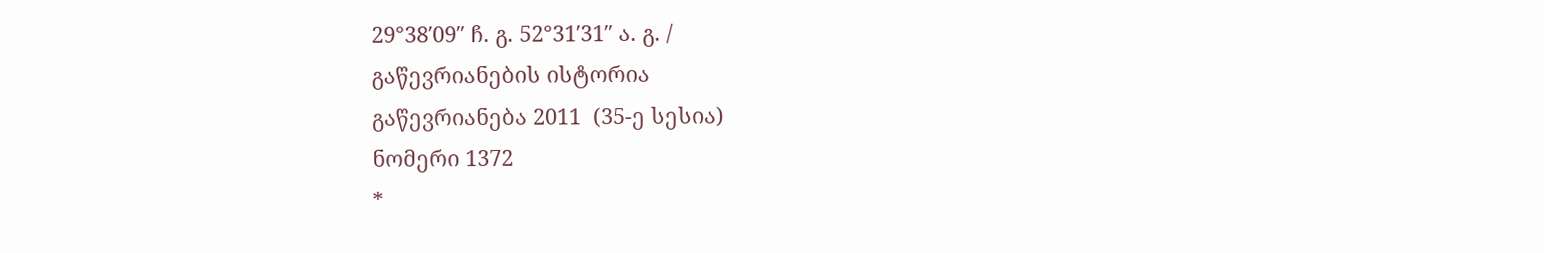29°38′09″ ჩ. გ. 52°31′31″ ა. გ. /
გაწევრიანების ისტორია
გაწევრიანება 2011  (35-ე სესია)
ნომერი 1372
*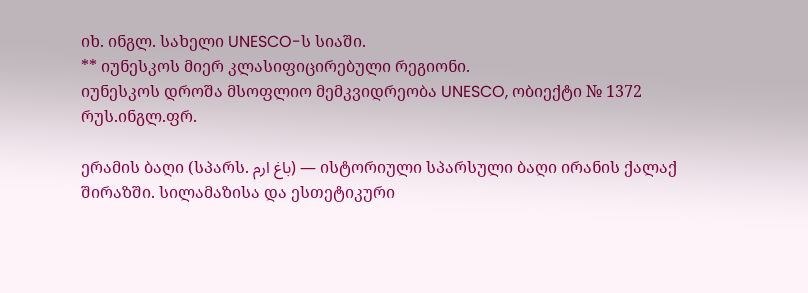იხ. ინგლ. სახელი UNESCO-ს სიაში.
** იუნესკოს მიერ კლასიფიცირებული რეგიონი.
იუნესკოს დროშა მსოფლიო მემკვიდრეობა UNESCO, ობიექტი № 1372
რუს.ინგლ.ფრ.

ერამის ბაღი (სპარს. باغ ارم) — ისტორიული სპარსული ბაღი ირანის ქალაქ შირაზში. სილამაზისა და ესთეტიკური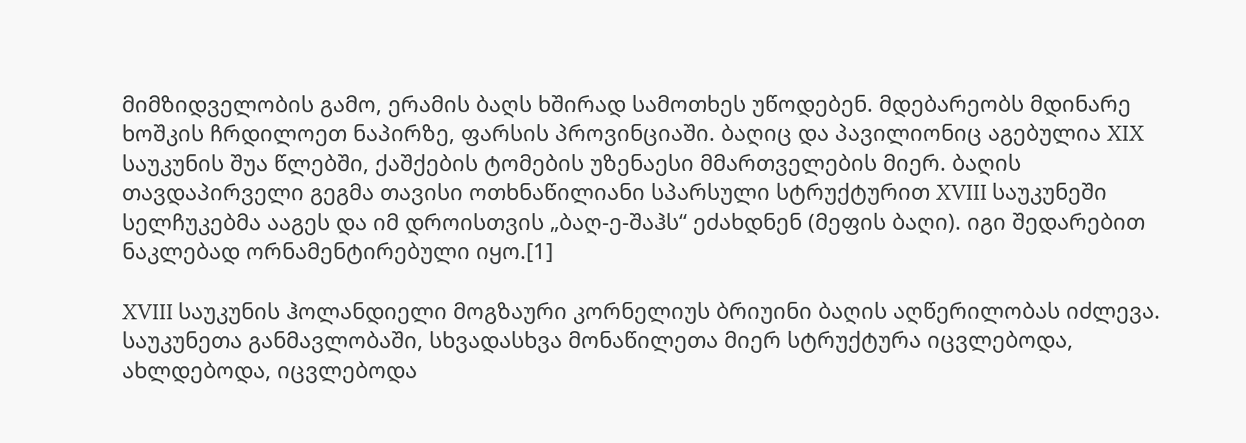მიმზიდველობის გამო, ერამის ბაღს ხშირად სამოთხეს უწოდებენ. მდებარეობს მდინარე ხოშკის ჩრდილოეთ ნაპირზე, ფარსის პროვინციაში. ბაღიც და პავილიონიც აგებულია XIX საუკუნის შუა წლებში, ქაშქების ტომების უზენაესი მმართველების მიერ. ბაღის თავდაპირველი გეგმა თავისი ოთხნაწილიანი სპარსული სტრუქტურით XVIII საუკუნეში სელჩუკებმა ააგეს და იმ დროისთვის „ბაღ-ე-შაჰს“ ეძახდნენ (მეფის ბაღი). იგი შედარებით ნაკლებად ორნამენტირებული იყო.[1]

XVIII საუკუნის ჰოლანდიელი მოგზაური კორნელიუს ბრიუინი ბაღის აღწერილობას იძლევა. საუკუნეთა განმავლობაში, სხვადასხვა მონაწილეთა მიერ სტრუქტურა იცვლებოდა, ახლდებოდა, იცვლებოდა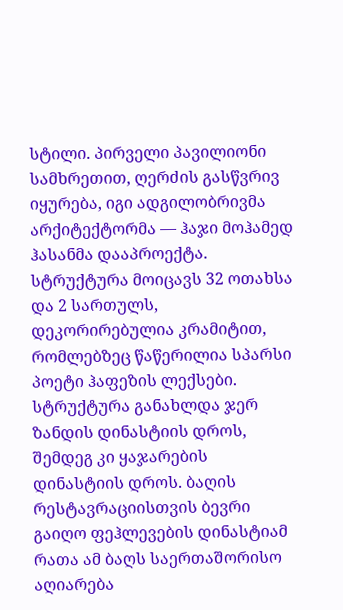სტილი. პირველი პავილიონი სამხრეთით, ღერძის გასწვრივ იყურება, იგი ადგილობრივმა არქიტექტორმა — ჰაჯი მოჰამედ ჰასანმა დააპროექტა. სტრუქტურა მოიცავს 32 ოთახსა და 2 სართულს, დეკორირებულია კრამიტით, რომლებზეც წაწერილია სპარსი პოეტი ჰაფეზის ლექსები. სტრუქტურა განახლდა ჯერ ზანდის დინასტიის დროს, შემდეგ კი ყაჯარების დინასტიის დროს. ბაღის რესტავრაციისთვის ბევრი გაიღო ფეჰლევების დინასტიამ რათა ამ ბაღს საერთაშორისო აღიარება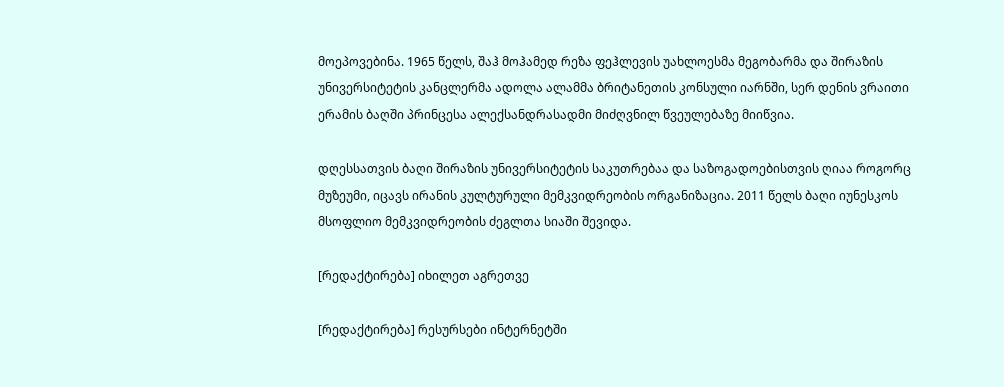მოეპოვებინა. 1965 წელს, შაჰ მოჰამედ რეზა ფეჰლევის უახლოესმა მეგობარმა და შირაზის უნივერსიტეტის კანცლერმა ადოლა ალამმა ბრიტანეთის კონსული იარნში, სერ დენის ვრაითი ერამის ბაღში პრინცესა ალექსანდრასადმი მიძღვნილ წვეულებაზე მიიწვია.

დღესსათვის ბაღი შირაზის უნივერსიტეტის საკუთრებაა და საზოგადოებისთვის ღიაა როგორც მუზეუმი, იცავს ირანის კულტურული მემკვიდრეობის ორგანიზაცია. 2011 წელს ბაღი იუნესკოს მსოფლიო მემკვიდრეობის ძეგლთა სიაში შევიდა.

[რედაქტირება] იხილეთ აგრეთვე

[რედაქტირება] რესურსები ინტერნეტში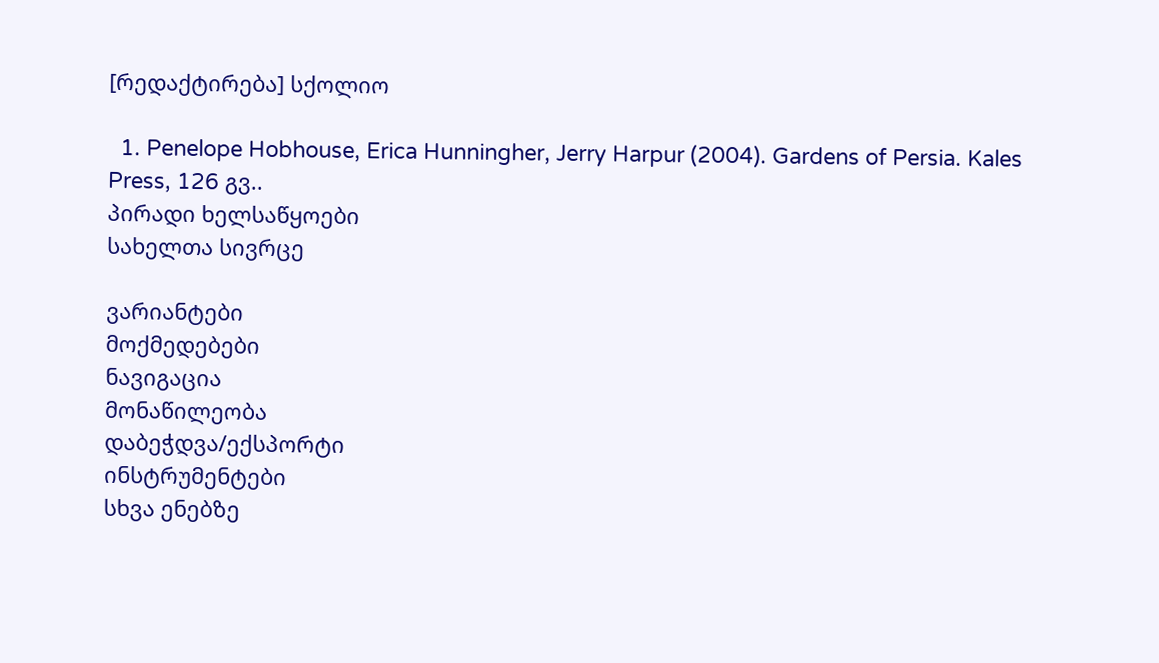[რედაქტირება] სქოლიო

  1. Penelope Hobhouse, Erica Hunningher, Jerry Harpur (2004). Gardens of Persia. Kales Press, 126 გვ..
პირადი ხელსაწყოები
სახელთა სივრცე

ვარიანტები
მოქმედებები
ნავიგაცია
მონაწილეობა
დაბეჭდვა/ექსპორტი
ინსტრუმენტები
სხვა ენებზე